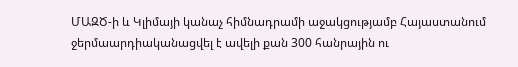ՄԱԶԾ-ի և Կլիմայի կանաչ հիմնադրամի աջակցությամբ Հայաստանում ջերմաարդիականացվել է ավելի քան 300 հանրային ու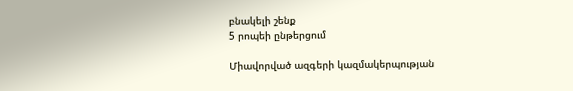բնակելի շենք
5 րոպեի ընթերցում

Միավորված ազգերի կազմակերպության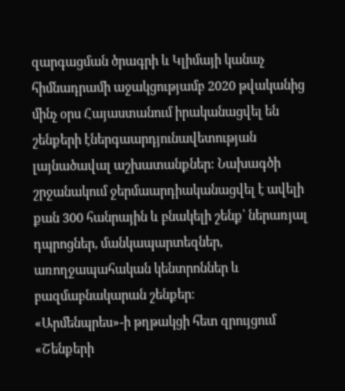զարգացման ծրագրի և Կլիմայի կանաչ հիմնադրամի աջակցությամբ 2020 թվականից մինչ օրս Հայաստանում իրականացվել են շենքերի էներգաարդյունավետության լայնածավալ աշխատանքներ: Նախագծի շրջանակում ջերմաարդիականացվել է ավելի քան 300 հանրային և բնակելի շենք՝ ներառյալ դպրոցներ, մանկապարտեզներ, առողջապահական կենտրոններ և բազմաբնակարան շենքեր։
«Արմենպրես»-ի թղթակցի հետ զրույցում «Շենքերի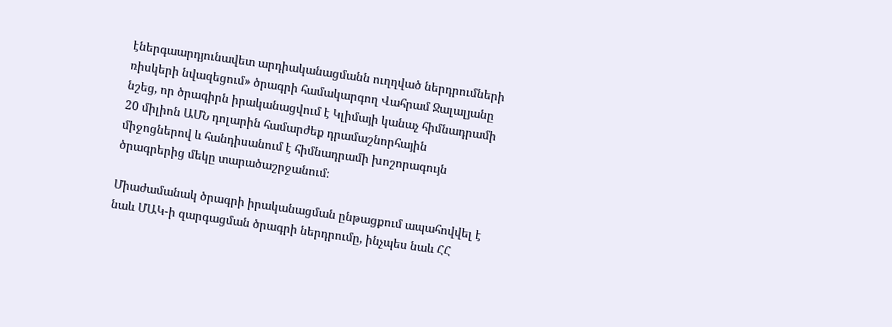էներգաարդյունավետ արդիականացմանն ուղղված ներդրումների ռիսկերի նվազեցում» ծրագրի համակարգող Վահրամ Ջալալյանը նշեց, որ ծրագիրն իրականացվում է Կլիմայի կանաչ հիմնադրամի 20 միլիոն ԱՄՆ դոլարին համարժեք դրամաշնորհային միջոցներով և հանդիսանում է հիմնադրամի խոշորագույն ծրագրերից մեկը տարածաշրջանում։

Միաժամանակ ծրագրի իրականացման ընթացքում ապահովվել է նաև ՄԱԿ-ի զարգացման ծրագրի ներդրումը, ինչպես նաև ՀՀ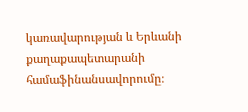կառավարության և Երևանի քաղաքապետարանի համաֆինանսավորումը։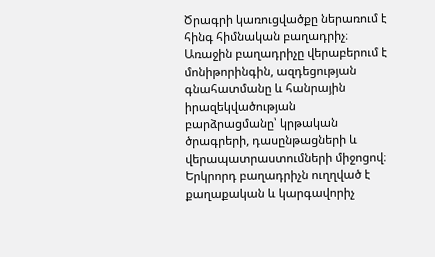Ծրագրի կառուցվածքը ներառում է հինգ հիմնական բաղադրիչ։ Առաջին բաղադրիչը վերաբերում է մոնիթորինգին, ազդեցության գնահատմանը և հանրային իրազեկվածության բարձրացմանը՝ կրթական ծրագրերի, դասընթացների և վերապատրաստումների միջոցով։
Երկրորդ բաղադրիչն ուղղված է քաղաքական և կարգավորիչ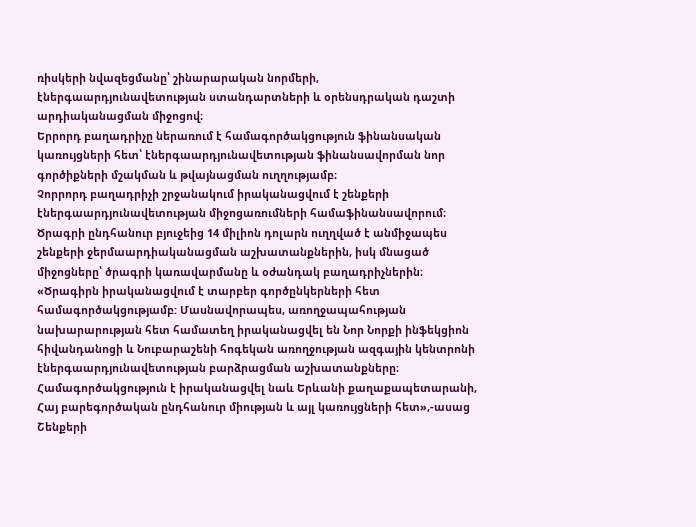ռիսկերի նվազեցմանը՝ շինարարական նորմերի, էներգաարդյունավետության ստանդարտների և օրենսդրական դաշտի արդիականացման միջոցով։
Երրորդ բաղադրիչը ներառում է համագործակցություն ֆինանսական կառույցների հետ՝ էներգաարդյունավետության ֆինանսավորման նոր գործիքների մշակման և թվայնացման ուղղությամբ։
Չորրորդ բաղադրիչի շրջանակում իրականացվում է շենքերի էներգաարդյունավետության միջոցառումների համաֆինանսավորում։ Ծրագրի ընդհանուր բյուջեից 14 միլիոն դոլարն ուղղված է անմիջապես շենքերի ջերմաարդիականացման աշխատանքներին, իսկ մնացած միջոցները՝ ծրագրի կառավարմանը և օժանդակ բաղադրիչներին։
«Ծրագիրն իրականացվում է տարբեր գործընկերների հետ համագործակցությամբ: Մասնավորապես, առողջապահության նախարարության հետ համատեղ իրականացվել են Նոր Նորքի ինֆեկցիոն հիվանդանոցի և Նուբարաշենի հոգեկան առողջության ազգային կենտրոնի էներգաարդյունավետության բարձրացման աշխատանքները։ Համագործակցություն է իրականացվել նաև Երևանի քաղաքապետարանի, Հայ բարեգործական ընդհանուր միության և այլ կառույցների հետ»,-ասաց Շենքերի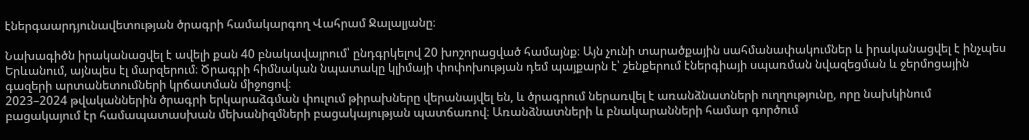էներգաարդյունավետության ծրագրի համակարգող Վահրամ Ջալալյանը։

Նախագիծն իրականացվել է ավելի քան 40 բնակավայրում՝ ընդգրկելով 20 խոշորացված համայնք։ Այն չունի տարածքային սահմանափակումներ և իրականացվել է ինչպես Երևանում, այնպես էլ մարզերում։ Ծրագրի հիմնական նպատակը կլիմայի փոփոխության դեմ պայքարն է՝ շենքերում էներգիայի սպառման նվազեցման և ջերմոցային գազերի արտանետումների կրճատման միջոցով։
2023–2024 թվականներին ծրագրի երկարաձգման փուլում թիրախները վերանայվել են, և ծրագրում ներառվել է առանձնատների ուղղությունը, որը նախկինում բացակայում էր համապատասխան մեխանիզմների բացակայության պատճառով։ Առանձնատների և բնակարանների համար գործում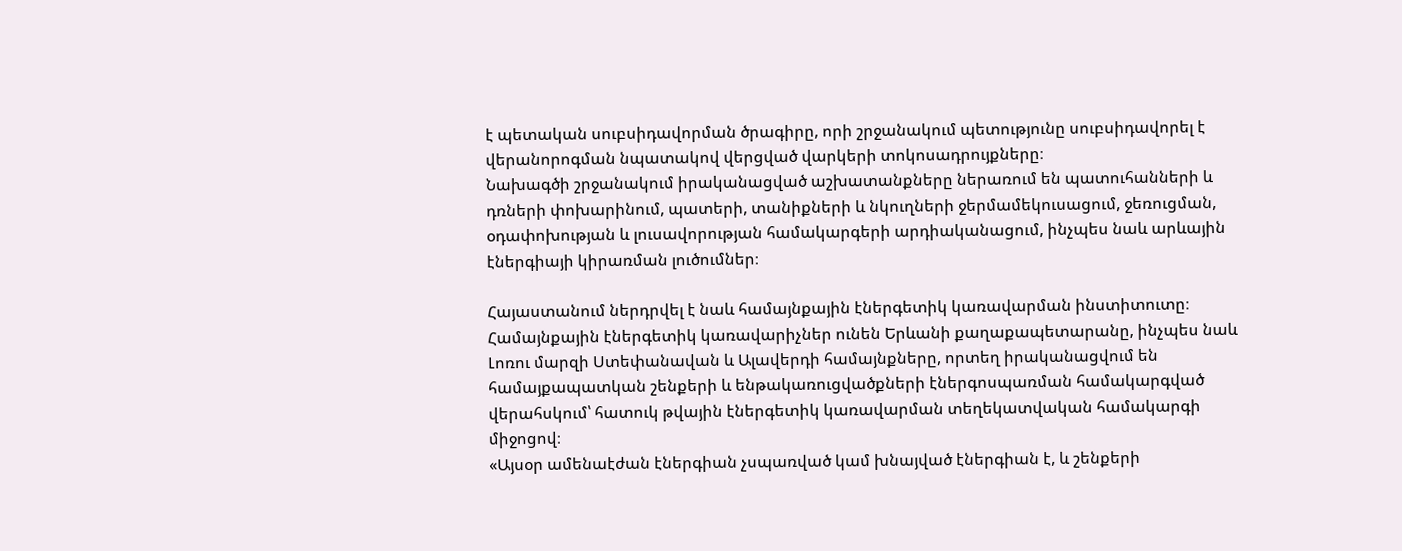է պետական սուբսիդավորման ծրագիրը, որի շրջանակում պետությունը սուբսիդավորել է վերանորոգման նպատակով վերցված վարկերի տոկոսադրույքները։
Նախագծի շրջանակում իրականացված աշխատանքները ներառում են պատուհանների և դռների փոխարինում, պատերի, տանիքների և նկուղների ջերմամեկուսացում, ջեռուցման, օդափոխության և լուսավորության համակարգերի արդիականացում, ինչպես նաև արևային էներգիայի կիրառման լուծումներ։

Հայաստանում ներդրվել է նաև համայնքային էներգետիկ կառավարման ինստիտուտը։
Համայնքային էներգետիկ կառավարիչներ ունեն Երևանի քաղաքապետարանը, ինչպես նաև Լոռու մարզի Ստեփանավան և Ալավերդի համայնքները, որտեղ իրականացվում են համայքապատկան շենքերի և ենթակառուցվածքների էներգոսպառման համակարգված վերահսկում՝ հատուկ թվային էներգետիկ կառավարման տեղեկատվական համակարգի միջոցով։
«Այսօր ամենաէժան էներգիան չսպառված կամ խնայված էներգիան է, և շենքերի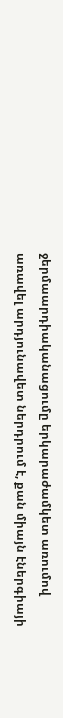ջերմաարդիականացումը երկարաժամկետ առումով առավել արդյունավետ ներդրում է, քան միայն էներգիայի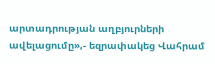արտադրության աղբյուրների ավելացումը»,- եզրափակեց Վահրամ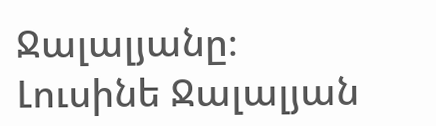Ջալալյանը։
Լուսինե Ջալալյան